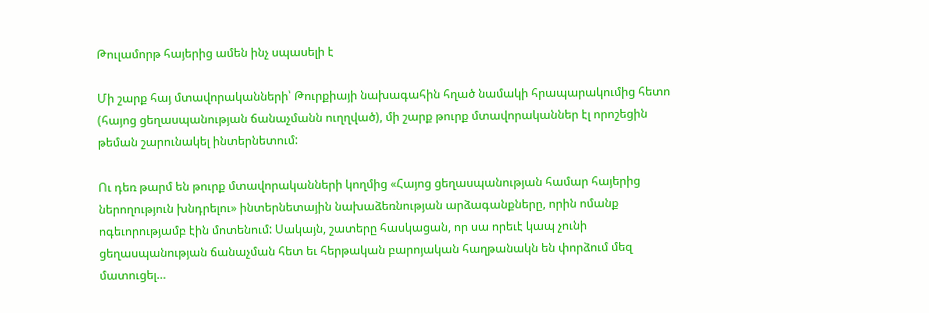Թուլամորթ հայերից ամեն ինչ սպասելի է

Մի շարք հայ մտավորականների՝ Թուրքիայի նախագահին հղած նամակի հրապարակումից հետո (հայոց ցեղասպանության ճանաչմանն ուղղված), մի շարք թուրք մտավորականներ էլ որոշեցին թեման շարունակել ինտերնետում:

Ու դեռ թարմ են թուրք մտավորականների կողմից «Հայոց ցեղասպանության համար հայերից ներողություն խնդրելու» ինտերնետային նախաձեռնության արձագանքները, որին ոմանք ոգեւորությամբ էին մոտենում: Սակայն, շատերը հասկացան, որ սա որեւէ կապ չունի ցեղասպանության ճանաչման հետ եւ հերթական բարոյական հաղթանակն են փորձում մեզ մատուցել…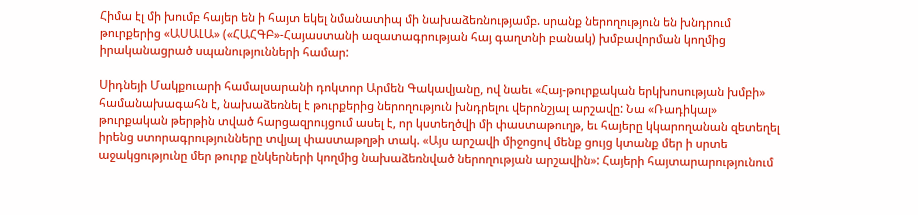Հիմա էլ մի խումբ հայեր են ի հայտ եկել նմանատիպ մի նախաձեռնությամբ. սրանք ներողություն են խնդրում թուրքերից «ԱՍԱԼԱ» («ՀԱՀԳԲ»-Հայաստանի ազատագրության հայ գաղտնի բանակ) խմբավորման կողմից իրականացրած սպանությունների համար:

Սիդնեյի Մակքուարի համալսարանի դոկտոր Արմեն Գակավյանը, ով նաեւ «Հայ-թուրքական երկխոսության խմբի» համանախագահն է, նախաձեռնել է թուրքերից ներողություն խնդրելու վերոնշյալ արշավը: Նա «Ռադիկալ» թուրքական թերթին տված հարցազրույցում ասել է, որ կստեղծվի մի փաստաթուղթ, եւ հայերը կկարողանան զետեղել իրենց ստորագրությունները տվյալ փաստաթղթի տակ. «Այս արշավի միջոցով մենք ցույց կտանք մեր ի սրտե աջակցությունը մեր թուրք ընկերների կողմից նախաձեռնված ներողության արշավին»: Հայերի հայտարարությունում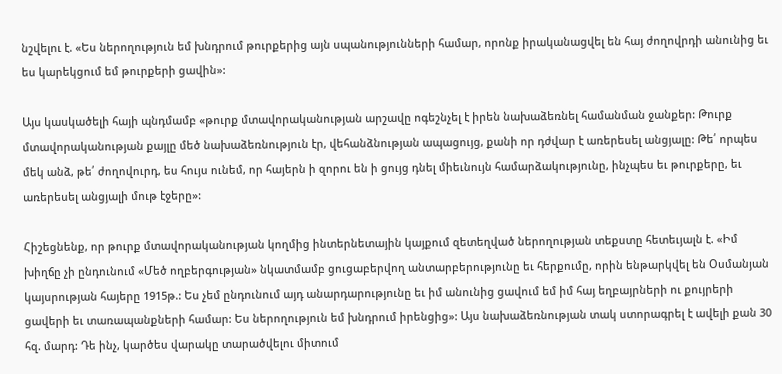նշվելու է. «Ես ներողություն եմ խնդրում թուրքերից այն սպանությունների համար, որոնք իրականացվել են հայ ժողովրդի անունից եւ ես կարեկցում եմ թուրքերի ցավին»:

Այս կասկածելի հայի պնդմամբ «թուրք մտավորականության արշավը ոգեշնչել է իրեն նախաձեռնել համանման ջանքեր: Թուրք մտավորականության քայլը մեծ նախաձեռնություն էր, վեհանձնության ապացույց, քանի որ դժվար է առերեսել անցյալը: Թե՛ որպես մեկ անձ, թե՛ ժողովուրդ, ես հույս ունեմ, որ հայերն ի զորու են ի ցույց դնել միեւնույն համարձակությունը, ինչպես եւ թուրքերը, եւ առերեսել անցյալի մութ էջերը»:

Հիշեցնենք, որ թուրք մտավորականության կողմից ինտերնետային կայքում զետեղված ներողության տեքստը հետեւյալն է. «Իմ խիղճը չի ընդունում «Մեծ ողբերգության» նկատմամբ ցուցաբերվող անտարբերությունը եւ հերքումը, որին ենթարկվել են Օսմանյան կայսրության հայերը 1915թ.: Ես չեմ ընդունում այդ անարդարությունը եւ իմ անունից ցավում եմ իմ հայ եղբայրների ու քույրերի ցավերի եւ տառապանքների համար: Ես ներողություն եմ խնդրում իրենցից»: Այս նախաձեռնության տակ ստորագրել է ավելի քան 30 հզ. մարդ: Դե ինչ, կարծես վարակը տարածվելու միտում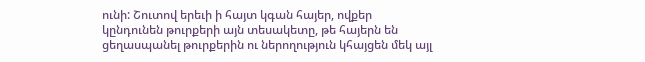ունի: Շուտով երեւի ի հայտ կգան հայեր, ովքեր կընդունեն թուրքերի այն տեսակետը, թե հայերն են ցեղասպանել թուրքերին ու ներողություն կհայցեն մեկ այլ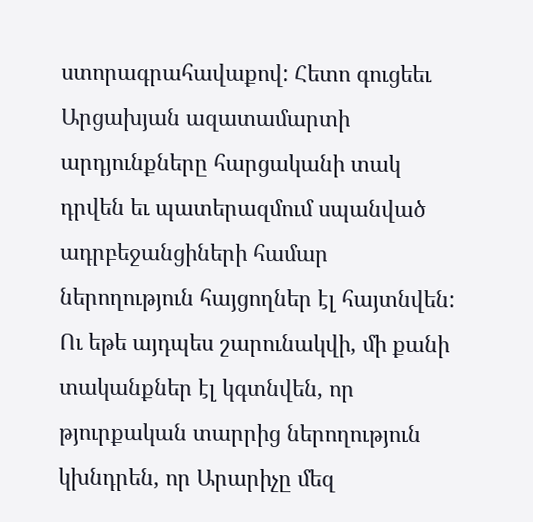ստորագրահավաքով: Հետո գուցեեւ Արցախյան ազատամարտի արդյունքները հարցականի տակ դրվեն եւ պատերազմում սպանված ադրբեջանցիների համար ներողություն հայցողներ էլ հայտնվեն: Ու եթե այդպես շարունակվի, մի քանի տականքներ էլ կգտնվեն, որ թյուրքական տարրից ներողություն կխնդրեն, որ Արարիչը մեզ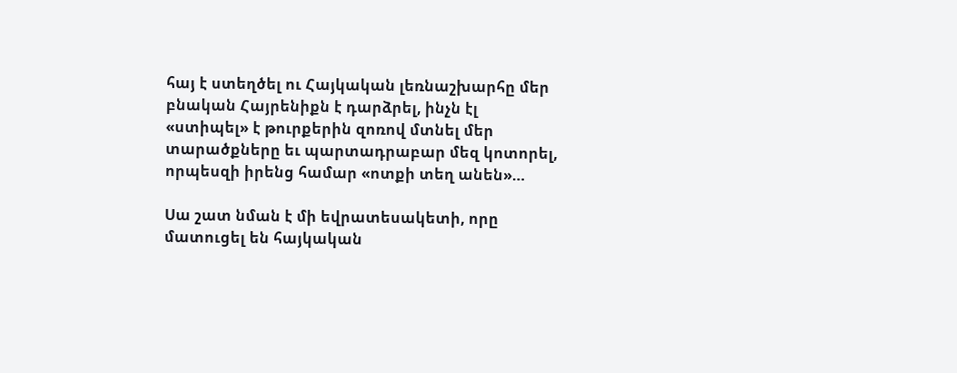հայ է ստեղծել ու Հայկական լեռնաշխարհը մեր բնական Հայրենիքն է դարձրել, ինչն էլ «ստիպել» է թուրքերին զոռով մտնել մեր տարածքները եւ պարտադրաբար մեզ կոտորել, որպեսզի իրենց համար «ոտքի տեղ անեն»…

Սա շատ նման է մի եվրատեսակետի, որը մատուցել են հայկական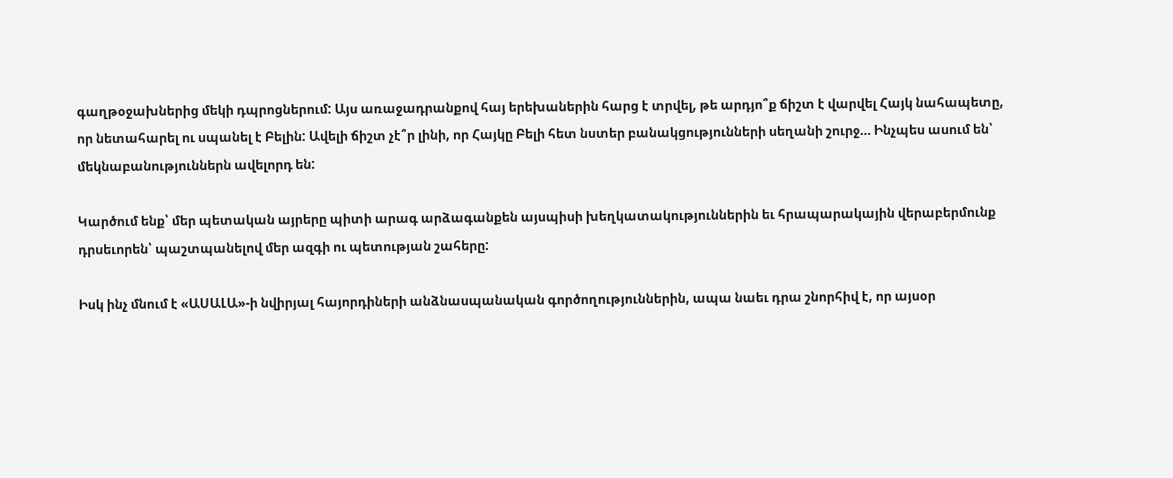գաղթօջախներից մեկի դպրոցներում: Այս առաջադրանքով հայ երեխաներին հարց է տրվել, թե արդյո՞ք ճիշտ է վարվել Հայկ նահապետը, որ նետահարել ու սպանել է Բելին: Ավելի ճիշտ չէ՞ր լինի, որ Հայկը Բելի հետ նստեր բանակցությունների սեղանի շուրջ… Ինչպես ասում են՝ մեկնաբանություններն ավելորդ են:

Կարծում ենք՝ մեր պետական այրերը պիտի արագ արձագանքեն այսպիսի խեղկատակություններին եւ հրապարակային վերաբերմունք դրսեւորեն՝ պաշտպանելով մեր ազգի ու պետության շահերը:

Իսկ ինչ մնում է «ԱՍԱԼԱ»-ի նվիրյալ հայորդիների անձնասպանական գործողություններին, ապա նաեւ դրա շնորհիվ է, որ այսօր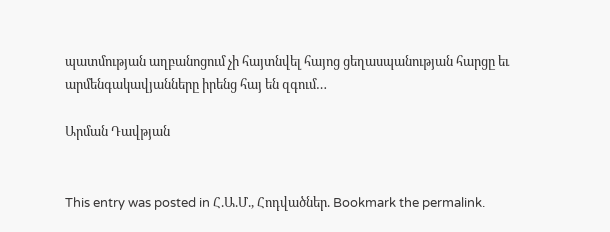պատմության աղբանոցում չի հայտնվել հայոց ցեղասպանության հարցը եւ արմենգակավյանները իրենց հայ են զգում…

Արման Դավթյան


This entry was posted in Հ.Ա.Մ., Հոդվածներ. Bookmark the permalink.